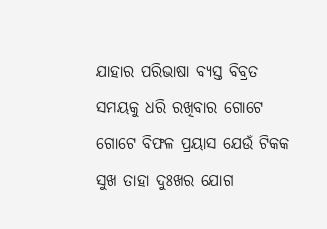ଯାହାର ପରିଭାଷା ବ୍ୟସ୍ତ ବିବ୍ରତ ସମୟକୁ ଧରି ରଖିବାର ଗୋଟେ ଗୋଟେ ବିଫଳ ପ୍ରୟାସ ଯେଉଁ ଟିକକ ସୁଖ ତାହା ଦୁଃଖର ଯୋଗ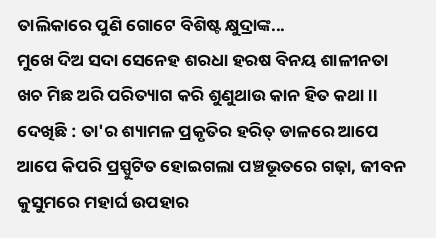ତାଲିକାରେ ପୁଣି ଗୋଟେ ବିଶିଷ୍ଟ କ୍ଷୁଦ୍ରାଙ୍କ...
ମୁଖେ ଦିଅ ସଦା ସେନେହ ଶରଧା ହରଷ ବିନୟ ଶାଳୀନତା ଖଚ ମିଛ ଅରି ପରିତ୍ୟାଗ କରି ଶୁଣୁଥାଉ କାନ ହିତ କଥା ।।
ଦେଖିଛି : ତା'ର ଶ୍ୟାମଳ ପ୍ରକୃତିର ହରିତ୍ ଡାଳରେ ଆପେ ଆପେ କିପରି ପ୍ରସ୍ପୁଟିତ ହୋଇଗଲା ପଞ୍ଚଭୂତରେ ଗଢ଼ା, ଜୀବନ କୁସୁମରେ ମହାର୍ଘ ଉପହାର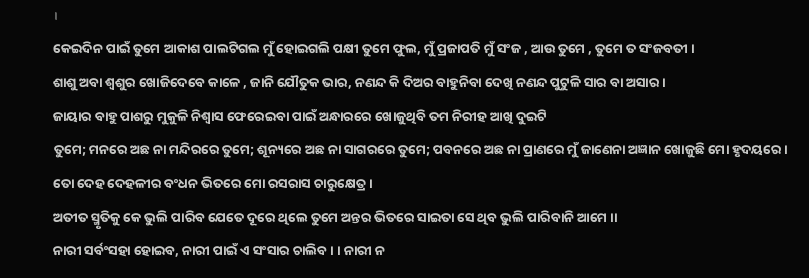।
କେଇଦିନ ପାଇଁ ତୁମେ ଆକାଶ ପାଲଟିଗଲ ମୁଁ ହୋଇଗଲି ପକ୍ଷୀ ତୁମେ ଫୁଲ, ମୁଁ ପ୍ରଜାପତି ମୁଁ ସଂଜ , ଆଉ ତୁମେ , ତୁମେ ତ ସଂଜବତୀ ।
ଶାଶୁ ଅବା ଶ୍ୱଶୁର ଖୋଜିଦେବେ କାଳେ , ଜାନି ଯୌତୁକ ଭାର, ନଣନ୍ଦ କି ଦିଅର ବାହୁନିବା ଦେଖି ନଣନ୍ଦ ପୁଟୁଳି ସାର ବା ଅସାର ।
ଜାୟାର ବାହୁ ପାଶରୁ ମୁକୁଳି ନିଶ୍ୱାସ ଫେରେଇବା ପାଇଁ ଅନ୍ଧାରରେ ଖୋଜୁଥିବି ତମ ନିରୀହ ଆଖି ଦୁଇଟି
ତୁମେ; ମନରେ ଅଛ ନା ମନ୍ଦିରରେ ତୁମେ; ଶୂନ୍ୟରେ ଅଛ ନା ସାଗରରେ ତୁମେ; ପବନରେ ଅଛ ନା ପ୍ରାଣରେ ମୁଁ ଜାଣେନା ଅଜ୍ଞାନ ଖୋଜୁଛି ମୋ ହୃଦୟରେ ।
ତୋ ଦେହ ଦେହଳୀର ବଂଧନ ଭିତରେ ମୋ ରସରାସ ଚାରୁକ୍ଷେତ୍ର ।
ଅତୀତ ସ୍ମୃତିକୁ କେ ଭୁଲି ପାରିବ ଯେତେ ଦୂରେ ଥିଲେ ତୁମେ ଅନ୍ତର ଭିତରେ ସାଇତା ସେ ଥିବ ଭୁଲି ପାରିବାନି ଆମେ ।।
ନାରୀ ସର୍ବଂସହା ହୋଇବ, ନାରୀ ପାଇଁ ଏ ସଂସାର ଚାଲିବ । । ନାରୀ ନ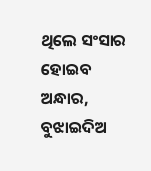ଥିଲେ ସଂସାର ହୋଇବ ଅନ୍ଧାର, ବୁଝାଇଦିଅ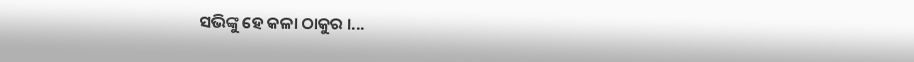ସଭିଙ୍କୁ ହେ କଳା ଠାକୁର ।...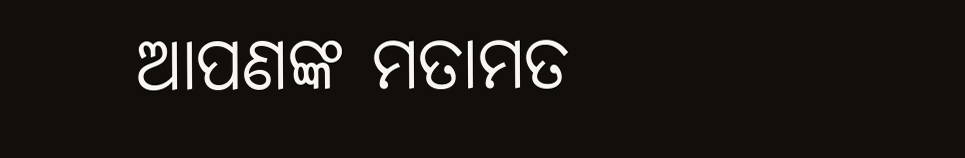ଆପଣଙ୍କ ମତାମତ